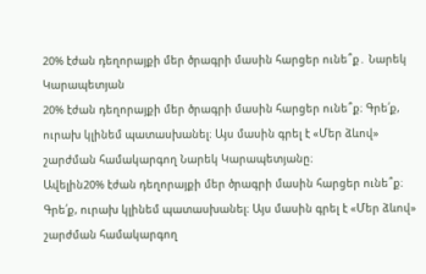20% էժան դեղորայքի մեր ծրագրի մասին հարցեր ունե՞ք․ Նարեկ Կարապետյան
20% էժան դեղորայքի մեր ծրագրի մասին հարցեր ունե՞ք։ Գրե՛ք, ուրախ կլինեմ պատասխանել։ Այս մասին գրել է «Մեր ձևով» շարժման համակարգող Նարեկ Կարապետյանը։
Ավելին20% էժան դեղորայքի մեր ծրագրի մասին հարցեր ունե՞ք։ Գրե՛ք, ուրախ կլինեմ պատասխանել։ Այս մասին գրել է «Մեր ձևով» շարժման համակարգող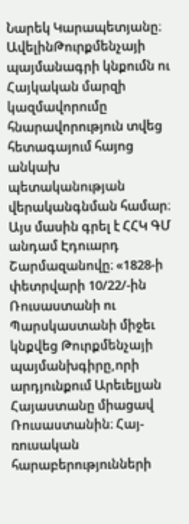Նարեկ Կարապետյանը։
ԱվելինԹուրքմենչայի պայմանագրի կնքումն ու Հայկական մարզի կազմավորումը հնարավորություն տվեց հետագայում հայոց անկախ պետականության վերականգնման համար։ Այս մասին գրել է ՀՀԿ ԳՄ անդամ Էդուարդ Շարմազանովը։ «1828-ի փետրվարի 10/22/-ին Ռուսաստանի ու Պարսկաստանի միջեւ կնքվեց Թուրքմենչայի պայմանխգիրը,որի արդյունքում Արեւելյան Հայաստանը միացավ Ռուսաստանին։ Հայ-ռուսական հարաբերությունների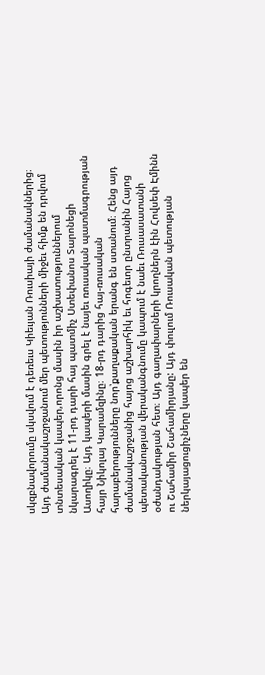սկզբնավորումը սկսվում է դեռեւս Կիեւյան Ռուսիայի ժամանակներից։ Այդ ժամանակաշրջանում մեր պետությունների միջեւ հիմք են դրվում տնտեսական կապեր,որոնց մասին իր աշխատություններում նկարագրել է 11-րդ դարի հայ պատմիչ Ստեփանոս Տարոնեցի Ասողիկը։ Այդ կապերի մասին գրել է նայեւ ռուսական պատմագրության հայր Նիկոլայ Կարամզինը։ 18-րդ դարից հայ-ռուսական հարաբերությունները նոր՝քաղաքական երանգ են ստանում։ Հենց այդ ժամանակաշրջանից հայոց աշխարհիկ եւ հոգեւոր ընտրանին Հայոց պետականության վերականգնումը կապում է նաեւ Ռուսասատանի օժանդակության հետ։ Այդ գաղափարների կրողներն էին Հովսեփ Էմինն ու Շահամիր Շահամիրյանը: Այդ փուլում Ռուսական պետության ներկայացուցիչները կապեր են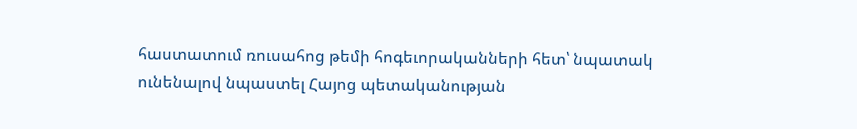հաստատում ռուսահոց թեմի հոգեւորականների հետ՝ նպատակ ունենալով նպաստել Հայոց պետականության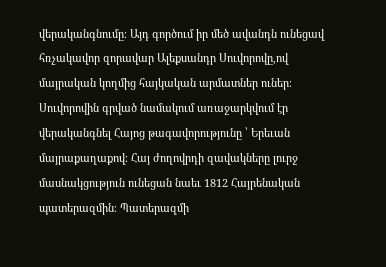վերականգնումը։ Այդ գործում իր մեծ ավանդն ունեցավ հռչակավոր զորավար Ալեքսանդր Սուվորովը,ով մայրական կողմից հայկական արմատներ ուներ։ Սուվորովին գրված նամակում առաջարկվում էր վերականգնել Հայոց թագավորությունը ՝ Երեւան մայրաքաղաքով։ Հայ ժողովրդի զավակները լուրջ մասնակցություն ունեցան նաեւ 1812 Հայրենական պատերազմին։ Պատերազմի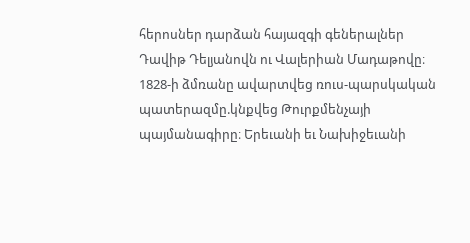հերոսներ դարձան հայազգի գեներալներ Դավիթ Դելյանովն ու Վալերիան Մադաթովը։ 1828-ի ձմռանը ավարտվեց ռուս-պարսկական պատերազմը.կնքվեց Թուրքմենչայի պայմանագիրը։ Երեւանի եւ Նախիջեւանի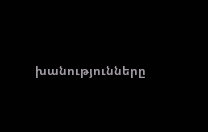խանությունները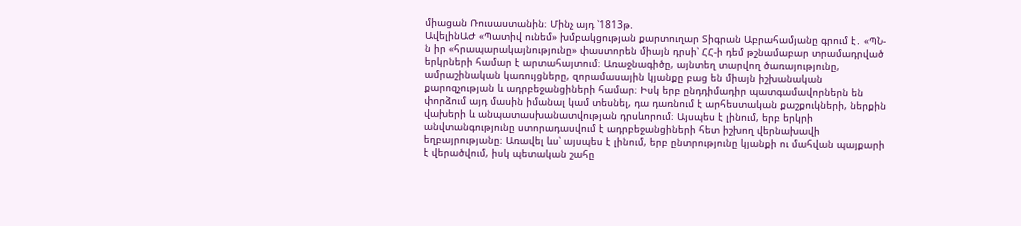միացան Ռուսաստանին։ Մինչ այդ ՝1813թ.
ԱվելինԱԺ «Պատիվ ունեմ» խմբակցության քարտուղար Տիգրան Աբրահամյանը գրում է․ «ՊՆ-ն իր «հրապարակայնությունը» փաստորեն միայն դրսի՝ ՀՀ-ի դեմ թշնամաբար տրամադրված երկրների համար է արտահայտում։ Առաջնագիծը, այնտեղ տարվող ծառայությունը, ամրաշինական կառույցները, զորամասային կյանքը բաց են միայն իշխանական քարոզչության և ադրբեջանցիների համար։ Իսկ երբ ընդդիմադիր պատգամավորներն են փորձում այդ մասին իմանալ կամ տեսնել, դա դառնում է արհեստական քաշքուկների, ներքին վախերի և անպատասխանատվության դրսևորում։ Այսպես է լինում, երբ երկրի անվտանգությունը ստորադասվում է ադրբեջանցիների հետ իշխող վերնախավի եղբայրությանը։ Առավել ևս՝ այսպես է լինում, երբ ընտրությունը կյանքի ու մահվան պայքարի է վերածվում, իսկ պետական շահը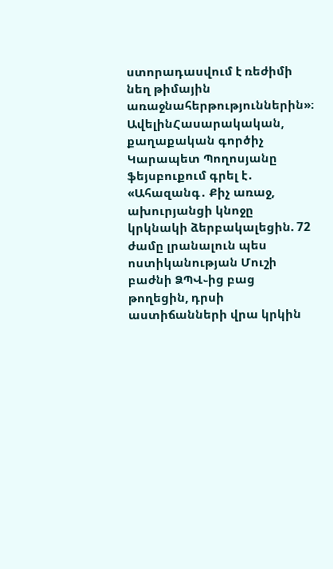ստորադասվում է ռեժիմի նեղ թիմային առաջնահերթություններին»։
ԱվելինՀասարակական, քաղաքական գործիչ Կարապետ Պողոսյանը ֆեյսբուքում գրել է․ «Ահազանգ․ Քիչ առաջ, ախուրյանցի կնոջը կրկնակի ձերբակալեցին. 72 ժամը լրանալուն պես ոստիկանության Մուշի բաժնի ՁՊՎ֊ից բաց թողեցին, դրսի աստիճանների վրա կրկին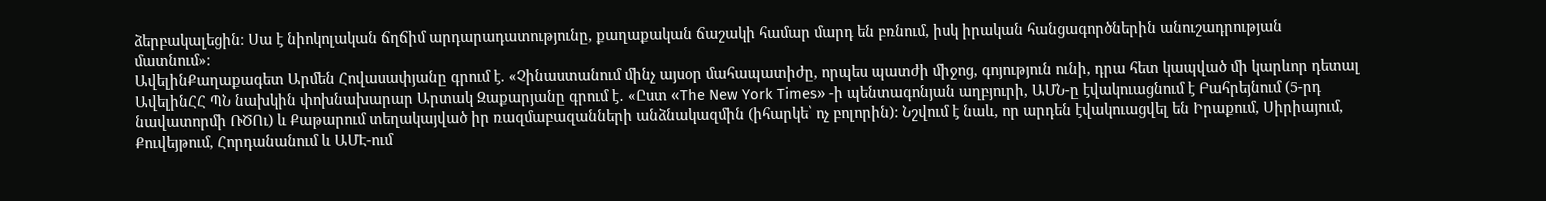ձերբակալեցին։ Սա է նիոկոլական ճղճիմ արդարադատությունը, քաղաքական ճաշակի համար մարդ են բռնում, իսկ իրական հանցագործներին անուշադրության մատնում»։
ԱվելինՔաղաքագետ Արմեն Հովասափյանը գրում է. «Չինաստանում մինչ այսօր մահապատիժը, որպես պատժի միջոց, գոյություն ունի, դրա հետ կապված մի կարևոր դետալ
ԱվելինՀՀ ՊՆ նախկին փոխնախարար Արտակ Զաքարյանը գրում է․ «Ըստ «The New York Times» -ի պենտագոնյան աղբյուրի, ԱՄՆ-ը էվակուացնում է Բահրեյնում (5-րդ նավատորմի ՌԾՈւ) և Քաթարում տեղակայված իր ռազմաբազանների անձնակազմին (իհարկե՝ ոչ բոլորին): Նշվում է նաև, որ արդեն էվակուացվել են Իրաքում, Սիրիայում, Քուվեյթում, Հորդանանում և ԱՄԷ-ում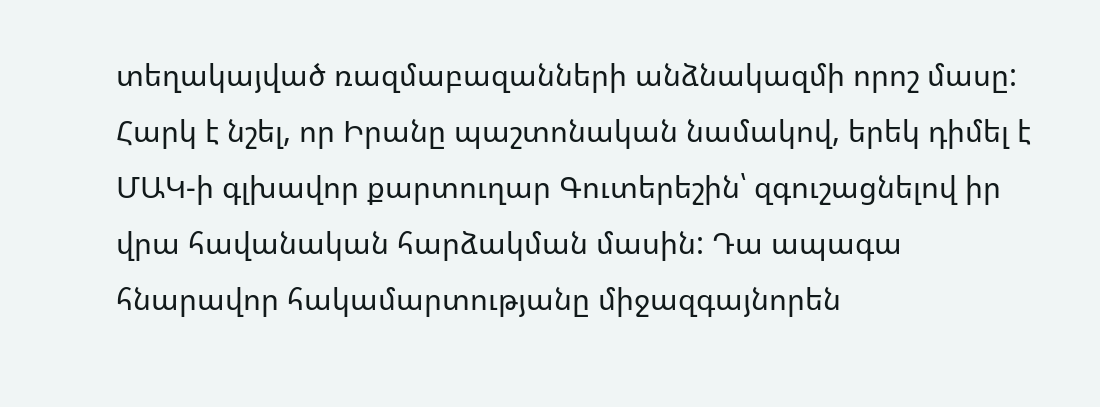տեղակայված ռազմաբազանների անձնակազմի որոշ մասը: Հարկ է նշել, որ Իրանը պաշտոնական նամակով, երեկ դիմել է ՄԱԿ-ի գլխավոր քարտուղար Գուտերեշին՝ զգուշացնելով իր վրա հավանական հարձակման մասին: Դա ապագա հնարավոր հակամարտությանը միջազգայնորեն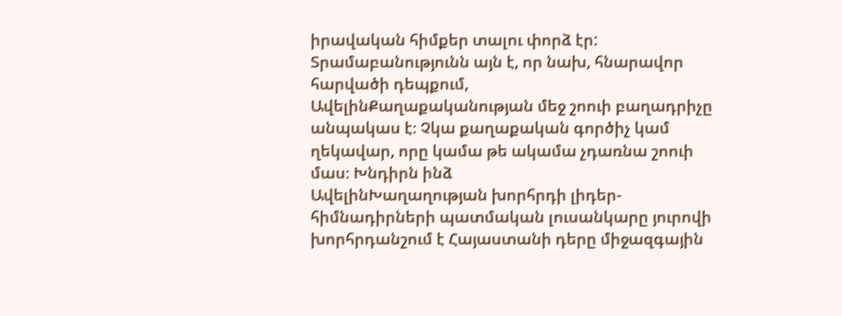իրավական հիմքեր տալու փորձ էր: Տրամաբանությունն այն է, որ նախ, հնարավոր հարվածի դեպքում,
ԱվելինՔաղաքականության մեջ շոուի բաղադրիչը անպակաս է։ Չկա քաղաքական գործիչ կամ ղեկավար, որը կամա թե ակամա չդառնա շոուի մաս։ Խնդիրն ինձ
ԱվելինԽաղաղության խորհրդի լիդեր-հիմնադիրների պատմական լուսանկարը յուրովի խորհրդանշում է Հայաստանի դերը միջազգային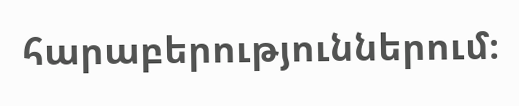հարաբերություններում։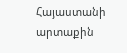Հայաստանի արտաքին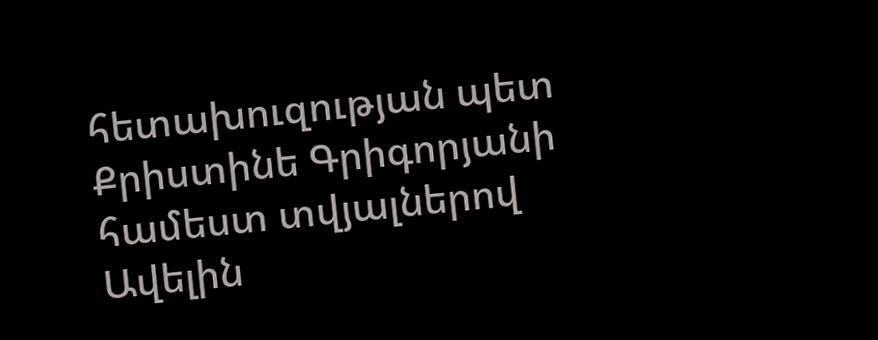հետախուզության պետ Քրիստինե Գրիգորյանի համեստ տվյալներով
Ավելին